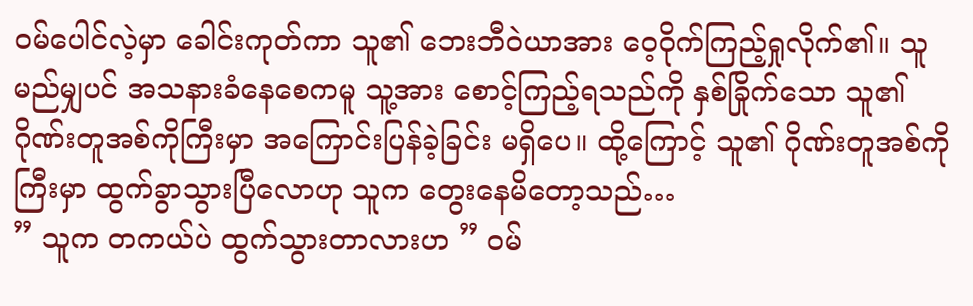ဝမ်ပေါင်လဲ့မှာ ခေါင်းကုတ်ကာ သူ၏ ဘေးဘီဝဲယာအား ဝေ့ဝိုက်ကြည့်ရှုလိုက်၏။ သူ မည်မျှပင် အသနားခံနေစေကမူ သူ့အား စောင့်ကြည့်ရသည်ကို နှစ်ခြိုက်သော သူ၏ ဂိုဏ်းတူအစ်ကိုကြီးမှာ အကြောင်းပြန်ခဲ့ခြင်း မရှိပေ။ ထို့ကြောင့် သူ၏ ဂိုဏ်းတူအစ်ကိုကြီးမှာ ထွက်ခွာသွားပြီလောဟု သူက တွေးနေမိတော့သည်…
” သူက တကယ်ပဲ ထွက်သွားတာလားဟ ” ဝမ်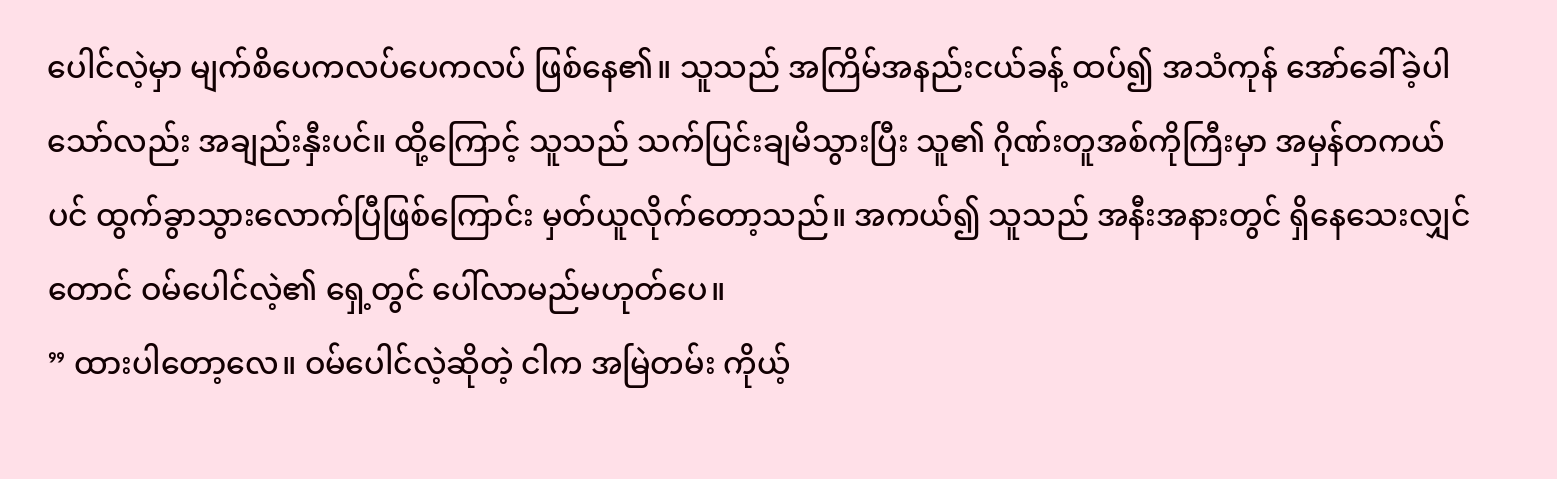ပေါင်လဲ့မှာ မျက်စိပေကလပ်ပေကလပ် ဖြစ်နေ၏။ သူသည် အကြိမ်အနည်းငယ်ခန့် ထပ်၍ အသံကုန် အော်ခေါ်ခဲ့ပါသော်လည်း အချည်းနှီးပင်။ ထို့ကြောင့် သူသည် သက်ပြင်းချမိသွားပြီး သူ၏ ဂိုဏ်းတူအစ်ကိုကြီးမှာ အမှန်တကယ်ပင် ထွက်ခွာသွားလောက်ပြီဖြစ်ကြောင်း မှတ်ယူလိုက်တော့သည်။ အကယ်၍ သူသည် အနီးအနားတွင် ရှိနေသေးလျှင်တောင် ဝမ်ပေါင်လဲ့၏ ရှေ့တွင် ပေါ်လာမည်မဟုတ်ပေ။
” ထားပါတော့လေ။ ဝမ်ပေါင်လဲ့ဆိုတဲ့ ငါက အမြဲတမ်း ကိုယ့်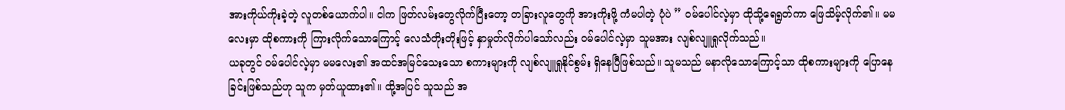အားကိုယ်ကိုးခဲ့တဲ့ လူတစ်ယောက်ပါ။ ငါက ဖြတ်လမ်းတွေလိုက်ပြီးတော့ တခြားလူတွေကို အားကိုးဖို့ ကံမပါတဲ့ ပုံပဲ ” ဝမ်ပေါင်လဲ့မှာ ထိုသို့ရေရွတ်ကာ ဖြေသိမ့်လိုက်၏။ မမလေးမှာ ထိုစကားကို ကြားလိုက်သောကြောင့် လေသံတိုးတိုးဖြင့် နှာမှုတ်လိုက်ပါသော်လည်း ဝမ်ပေါင်လဲ့မှာ သူမအား လျစ်လျူရှုလိုက်သည်။
ယခုတွင် ဝမ်ပေါင်လဲ့မှာ မမလေး၏ အထင်အမြင်သေးသော စကားများကို လျစ်လျူရှုနိုင်စွမ်း ရှိနေပြီဖြစ်သည်။ သူမသည် မနာလိုသောကြောင့်သာ ထိုစကားများကို ပြောနေခြင်းဖြစ်သည်ဟု သူက မှတ်ယူထား၏။ ထို့အပြင် သူသည် အ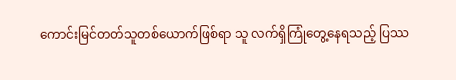ကောင်းမြင်တတ်သူတစ်ယောက်ဖြစ်ရာ သူ လက်ရှိကြုံတွေ့နေရသည့် ပြဿ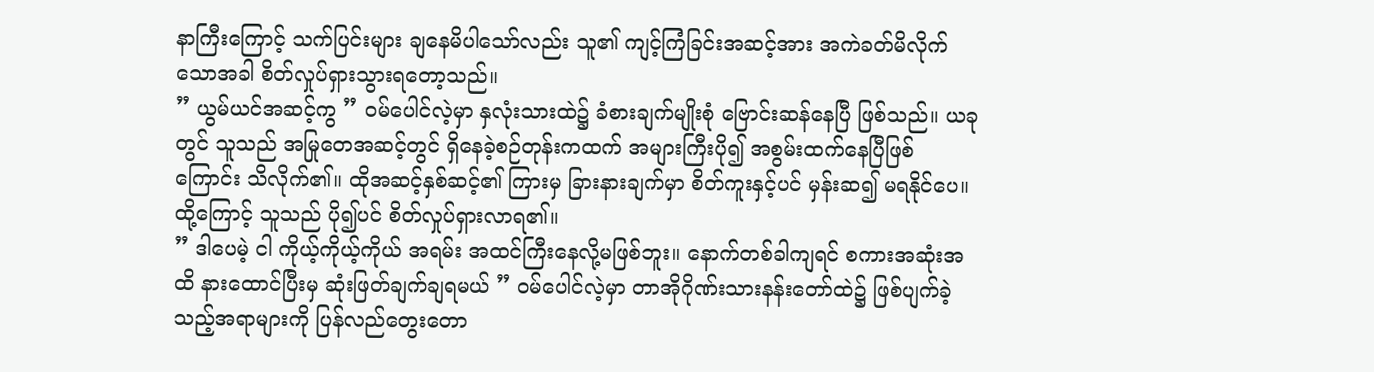နာကြီးကြောင့် သက်ပြင်းများ ချနေမိပါသော်လည်း သူ၏ ကျင့်ကြံခြင်းအဆင့်အား အကဲခတ်မိလိုက်သောအခါ စိတ်လှုပ်ရှားသွားရတော့သည်။
” ယွမ်ယင်အဆင့်ကွ ” ဝမ်ပေါင်လဲ့မှာ နှလုံးသားထဲ၌ ခံစားချက်မျိုးစုံ ဗြောင်းဆန်နေပြီ ဖြစ်သည်။ ယခုတွင် သူသည် အမြုတေအဆင့်တွင် ရှိနေခဲ့စဉ်တုန်းကထက် အများကြီးပို၍ အစွမ်းထက်နေပြီဖြစ်ကြောင်း သိလိုက်၏။ ထိုအဆင့်နှစ်ဆင့်၏ ကြားမှ ခြားနားချက်မှာ စိတ်ကူးနှင့်ပင် မှန်းဆ၍ မရနိုင်ပေ။ ထို့ကြောင့် သူသည် ပို၍ပင် စိတ်လှုပ်ရှားလာရ၏။
” ဒါပေမဲ့ ငါ ကိုယ့်ကိုယ့်ကိုယ် အရမ်း အထင်ကြီးနေလို့မဖြစ်ဘူး။ နောက်တစ်ခါကျရင် စကားအဆုံးအထိ နားထောင်ပြီးမှ ဆုံးဖြတ်ချက်ချရမယ် ” ဝမ်ပေါင်လဲ့မှာ တာအိုဂိုဏ်းသားနန်းတော်ထဲ၌ ဖြစ်ပျက်ခဲ့သည့်အရာများကို ပြန်လည်တွေးတော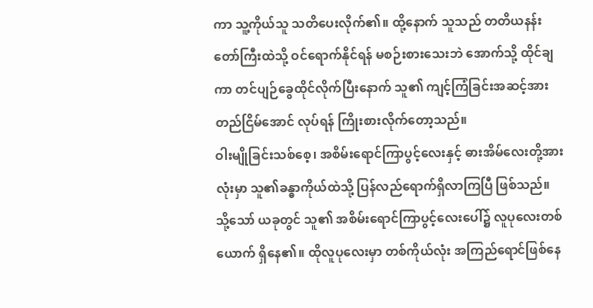ကာ သူ့ကိုယ်သူ သတိပေးလိုက်၏။ ထို့နောက် သူသည် တတိယနန်းတော်ကြီးထဲသို့ ဝင်ရောက်နိုင်ရန် မစဉ်းစားသေးဘဲ အောက်သို့ ထိုင်ချကာ တင်ပျဉ်ခွေထိုင်လိုက်ပြီးနောက် သူ၏ ကျင့်ကြံခြင်းအဆင့်အား တည်ငြိမ်အောင် လုပ်ရန် ကြိုးစားလိုက်တော့သည်။
ဝါးမျိုခြင်းသစ်စေ့၊ အစိမ်းရောင်ကြာပွင့်လေးနှင့် ဓားအိမ်လေးတို့အားလုံးမှာ သူ၏ခန္ဓာကိုယ်ထဲသို့ ပြန်လည်ရောက်ရှိလာကြပြီ ဖြစ်သည်။ သို့သော် ယခုတွင် သူ၏ အစိမ်းရောင်ကြာပွင့်လေးပေါ်၌ လူပုလေးတစ်ယောက် ရှိနေ၏။ ထိုလူပုလေးမှာ တစ်ကိုယ်လုံး အကြည်ရောင်ဖြစ်နေ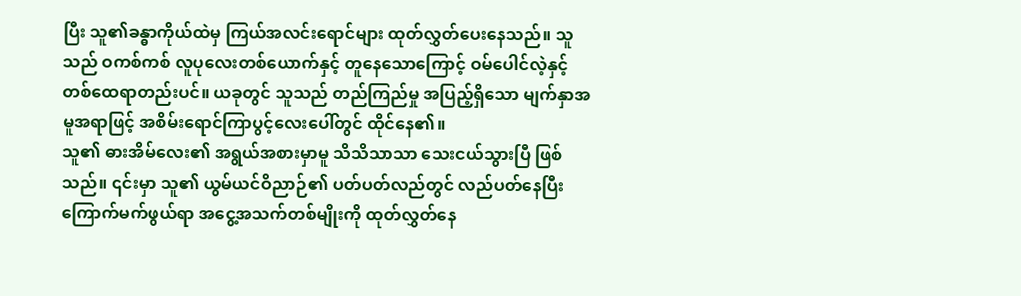ပြီး သူ၏ခန္ဓာကိုယ်ထဲမှ ကြယ်အလင်းရောင်များ ထုတ်လွှတ်ပေးနေသည်။ သူသည် ဝကစ်ကစ် လူပုလေးတစ်ယောက်နှင့် တူနေသောကြောင့် ဝမ်ပေါင်လဲ့နှင့် တစ်ထေရာတည်းပင်။ ယခုတွင် သူသည် တည်ကြည်မှု အပြည့်ရှိသော မျက်နှာအမူအရာဖြင့် အစိမ်းရောင်ကြာပွင့်လေးပေါ်တွင် ထိုင်နေ၏။
သူ၏ ဓားအိမ်လေး၏ အရွယ်အစားမှာမူ သိသိသာသာ သေးငယ်သွားပြီ ဖြစ်သည်။ ၎င်းမှာ သူ၏ ယွမ်ယင်ဝိညာဉ်၏ ပတ်ပတ်လည်တွင် လည်ပတ်နေပြီး ကြောက်မက်ဖွယ်ရာ အငွေ့အသက်တစ်မျိုးကို ထုတ်လွှတ်နေ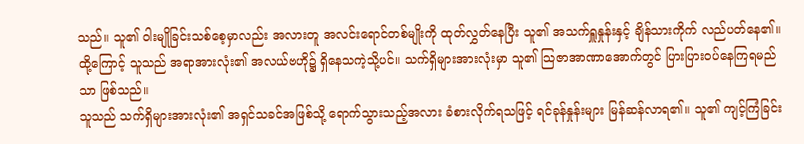သည်။ သူ၏ ဝါးမျိုခြင်းသစ်စေ့မှာလည်း အလားတူ အလင်းရောင်တစ်မျိုးကို ထုတ်လွှတ်နေပြီး သူ၏ အသက်ရှူနှုန်းနှင့် ချိန်သားကိုက် လည်ပတ်နေ၏။
ထို့ကြောင့် သူသည် အရာအားလုံး၏ အလယ်ဗဟို၌ ရှိနေသကဲ့သို့ပင်။ သက်ရှိများအားလုံးမှာ သူ၏ သြဇာအာဏာအောက်တွင် ပြားပြားဝပ်နေကြရမည်သာ ဖြစ်သည်။
သူသည် သက်ရှိများအားလုံး၏ အရှင်သခင်အဖြစ်သို့ ရောက်သွားသည့်အလား ခံစားလိုက်ရသဖြင့် ရင်ခုန်နှုန်းများ မြန်ဆန်လာရ၏။ သူ၏ ကျင့်ကြံခြင်း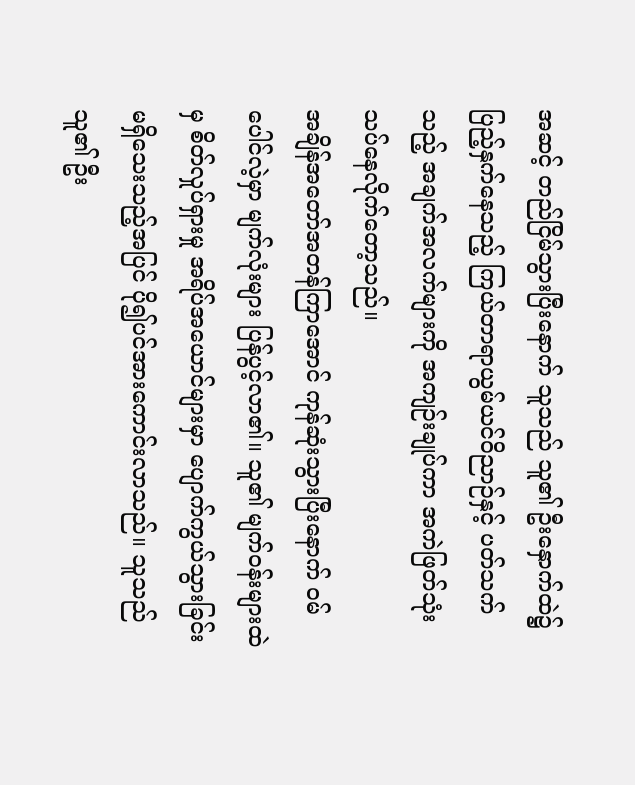အဆင့် တည်ငြိမ်သွားပြီးနောက် သူသည် သူ၏ ဦးနှောက်ထဲ၌ ပြည့်နှက်နေသည့် ကြယ်တာရာယွမ်ယင်ဝိညာဉ်နှင့် ပတ်သက်သည့် အချက်အလက်များကို အကျဉ်းချုပ်ကာ အကဲဖြတ်သုံးသပ်နေလိုက်တော့သည်။
အချိန်အတော်အတန်ကြာအောင် ကုန်ဆုံးသွားပြီးနောက် ဝမ်ပေါင်လဲ့မှာ မျက်လုံးများ ပြန်ပွင့်လာ၏။ သူ၏ မျက်ဝန်းများထဲမှ စိတ်လှုပ်ရှားမှု အရိပ်အယောင်များမှာ ပျောက်ကွယ်သွားခြင်း မရှိသေးသည့်အပြင် ပို၍ပင်အားကောင်းလာသည်။ သူသည် သူ၏ ဦး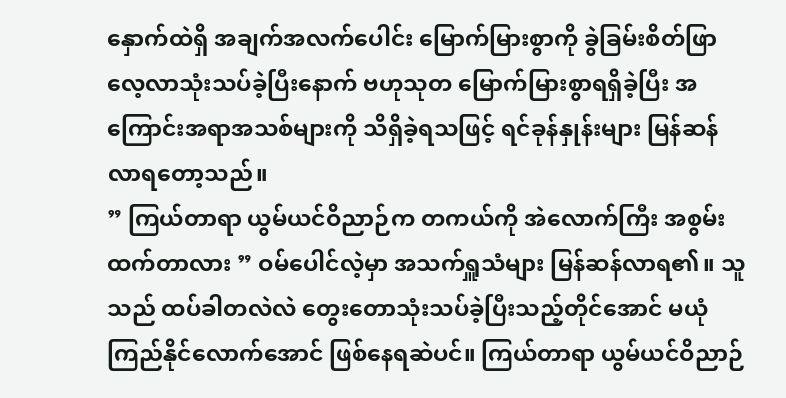နှောက်ထဲရှိ အချက်အလက်ပေါင်း မြောက်မြားစွာကို ခွဲခြမ်းစိတ်ဖြာ လေ့လာသုံးသပ်ခဲ့ပြီးနောက် ဗဟုသုတ မြောက်မြားစွာရရှိခဲ့ပြီး အကြောင်းအရာအသစ်များကို သိရှိခဲ့ရသဖြင့် ရင်ခုန်နှုန်းများ မြန်ဆန်လာရတော့သည်။
” ကြယ်တာရာ ယွမ်ယင်ဝိညာဉ်က တကယ်ကို အဲလောက်ကြီး အစွမ်းထက်တာလား ” ဝမ်ပေါင်လဲ့မှာ အသက်ရှူသံများ မြန်ဆန်လာရ၏။ သူသည် ထပ်ခါတလဲလဲ တွေးတောသုံးသပ်ခဲ့ပြီးသည့်တိုင်အောင် မယုံကြည်နိုင်လောက်အောင် ဖြစ်နေရဆဲပင်။ ကြယ်တာရာ ယွမ်ယင်ဝိညာဉ်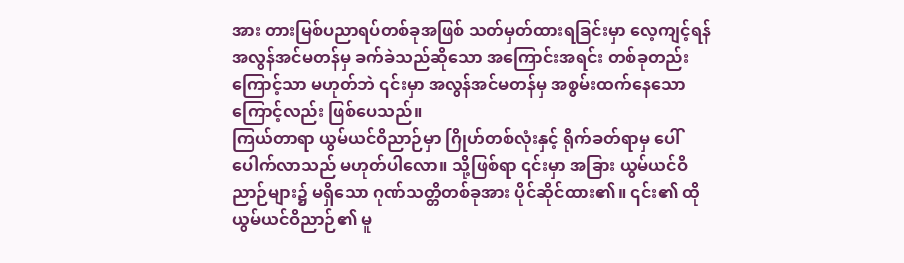အား တားမြစ်ပညာရပ်တစ်ခုအဖြစ် သတ်မှတ်ထားရခြင်းမှာ လေ့ကျင့်ရန် အလွန်အင်မတန်မှ ခက်ခဲသည်ဆိုသော အကြောင်းအရင်း တစ်ခုတည်းကြောင့်သာ မဟုတ်ဘဲ ၎င်းမှာ အလွန်အင်မတန်မှ အစွမ်းထက်နေသောကြောင့်လည်း ဖြစ်ပေသည်။
ကြယ်တာရာ ယွမ်ယင်ဝိညာဉ်မှာ ဂြိုဟ်တစ်လုံးနှင့် ရိုက်ခတ်ရာမှ ပေါ်ပေါက်လာသည် မဟုတ်ပါလော။ သို့ဖြစ်ရာ ၎င်းမှာ အခြား ယွမ်ယင်ဝိညာဉ်များ၌ မရှိသော ဂုဏ်သတ္တိတစ်ခုအား ပိုင်ဆိုင်ထား၏။ ၎င်း၏ ထို ယွမ်ယင်ဝိညာဉ်၏ မူ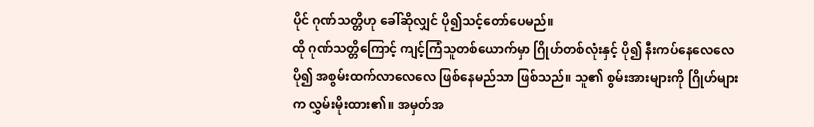ပိုင် ဂုဏ်သတ္တိဟု ခေါ်ဆိုလျှင် ပို၍သင့်တော်ပေမည်။
ထို ဂုဏ်သတ္တိကြောင့် ကျင့်ကြံသူတစ်ယောက်မှာ ဂြိုဟ်တစ်လုံးနှင့် ပို၍ နီးကပ်နေလေလေ ပို၍ အစွမ်းထက်လာလေလေ ဖြစ်နေမည်သာ ဖြစ်သည်။ သူ၏ စွမ်းအားများကို ဂြိုဟ်များက လွှမ်းမိုးထား၏။ အမှတ်အ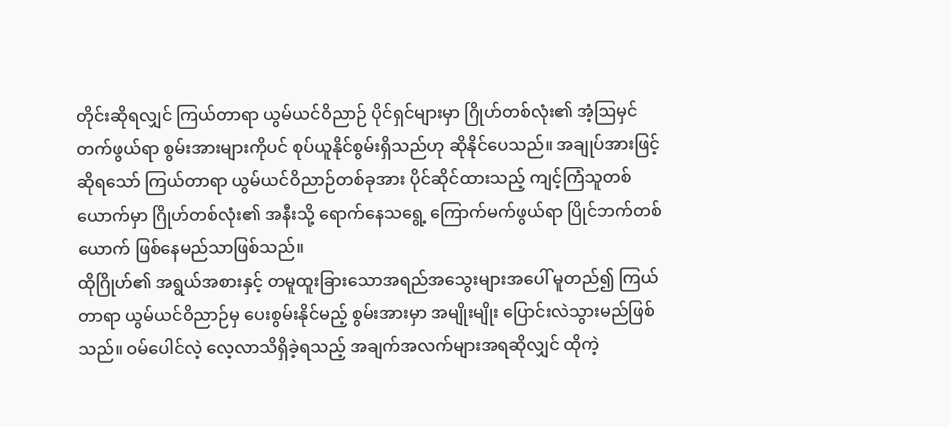တိုင်းဆိုရလျှင် ကြယ်တာရာ ယွမ်ယင်ဝိညာဉ် ပိုင်ရှင်များမှာ ဂြိုဟ်တစ်လုံး၏ အံ့ဩမှင်တက်ဖွယ်ရာ စွမ်းအားများကိုပင် စုပ်ယူနိုင်စွမ်းရှိသည်ဟု ဆိုနိုင်ပေသည်။ အချုပ်အားဖြင့်ဆိုရသော် ကြယ်တာရာ ယွမ်ယင်ဝိညာဉ်တစ်ခုအား ပိုင်ဆိုင်ထားသည့် ကျင့်ကြံသူတစ်ယောက်မှာ ဂြိုဟ်တစ်လုံး၏ အနီးသို့ ရောက်နေသရွေ့ ကြောက်မက်ဖွယ်ရာ ပြိုင်ဘက်တစ်ယောက် ဖြစ်နေမည်သာဖြစ်သည်။
ထိုဂြိုဟ်၏ အရွယ်အစားနှင့် တမူထူးခြားသောအရည်အသွေးများအပေါ် မူတည်၍ ကြယ်တာရာ ယွမ်ယင်ဝိညာဉ်မှ ပေးစွမ်းနိုင်မည့် စွမ်းအားမှာ အမျိုးမျိုး ပြောင်းလဲသွားမည်ဖြစ်သည်။ ဝမ်ပေါင်လဲ့ လေ့လာသိရှိခဲ့ရသည့် အချက်အလက်များအရဆိုလျှင် ထိုကဲ့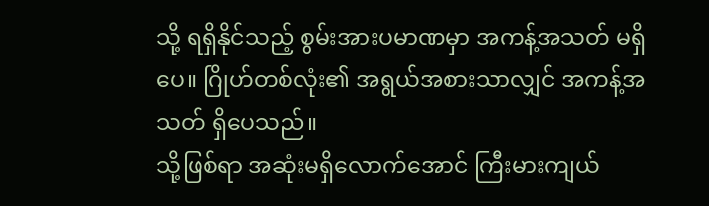သို့ ရရှိနိုင်သည့် စွမ်းအားပမာဏမှာ အကန့်အသတ် မရှိပေ။ ဂြိုဟ်တစ်လုံး၏ အရွယ်အစားသာလျှင် အကန့်အသတ် ရှိပေသည်။
သို့ဖြစ်ရာ အဆုံးမရှိလောက်အောင် ကြီးမားကျယ်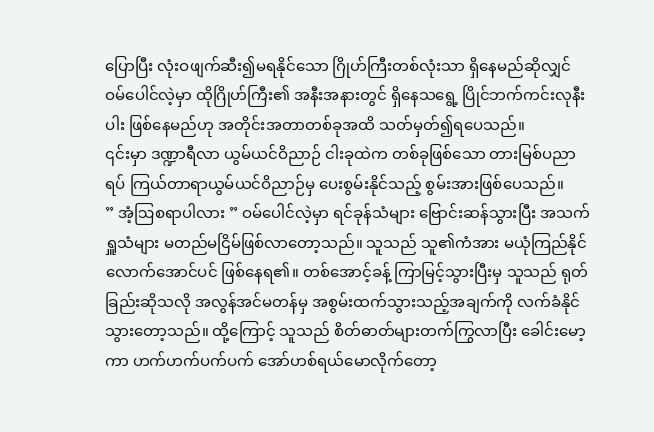ပြောပြီး လုံးဝဖျက်ဆီး၍မရနိုင်သော ဂြိုဟ်ကြီးတစ်လုံးသာ ရှိနေမည်ဆိုလျှင် ဝမ်ပေါင်လဲ့မှာ ထိုဂြိုဟ်ကြီး၏ အနီးအနားတွင် ရှိနေသရွေ့ ပြိုင်ဘက်ကင်းလုနီးပါး ဖြစ်နေမည်ဟု အတိုင်းအတာတစ်ခုအထိ သတ်မှတ်၍ရပေသည်။
၎င်းမှာ ဒဏ္ဍာရီလာ ယွမ်ယင်ဝိညာဉ် ငါးခုထဲက တစ်ခုဖြစ်သော တားမြစ်ပညာရပ် ကြယ်တာရာယွမ်ယင်ဝိညာဉ်မှ ပေးစွမ်းနိုင်သည့် စွမ်းအားဖြစ်ပေသည်။
” အံ့ဩစရာပါလား ” ဝမ်ပေါင်လဲ့မှာ ရင်ခုန်သံများ ဗြောင်းဆန်သွားပြီး အသက်ရှူသံများ မတည်မငြိမ်ဖြစ်လာတော့သည်။ သူသည် သူ၏ကံအား မယုံကြည်နိုင်လောက်အောင်ပင် ဖြစ်နေရ၏။ တစ်အောင့်ခန့် ကြာမြင့်သွားပြီးမှ သူသည် ရုတ်ခြည်းဆိုသလို အလွန်အင်မတန်မှ အစွမ်းထက်သွားသည့်အချက်ကို လက်ခံနိုင်သွားတော့သည်။ ထို့ကြောင့် သူသည် စိတ်ဓာတ်များတက်ကြွလာပြီး ခေါင်းမော့ကာ ဟက်ဟက်ပက်ပက် အော်ဟစ်ရယ်မောလိုက်တော့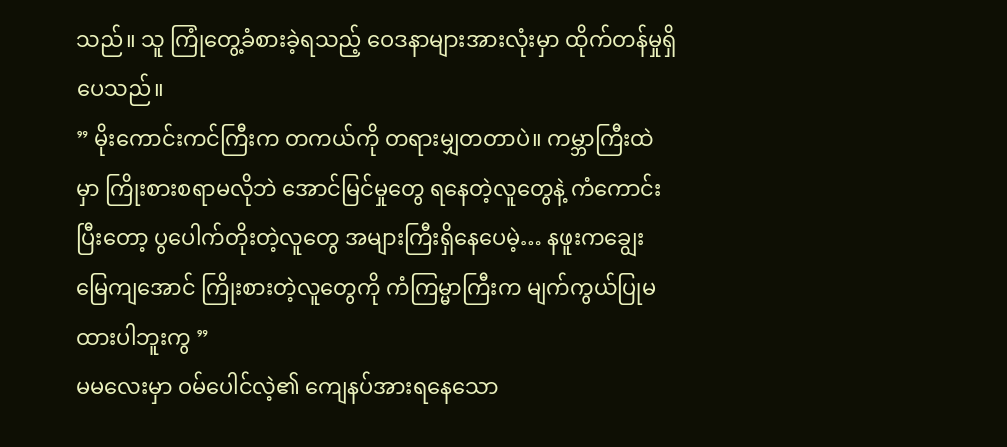သည်။ သူ ကြုံတွေ့ခံစားခဲ့ရသည့် ဝေဒနာများအားလုံးမှာ ထိုက်တန်မှုရှိပေသည်။
” မိုးကောင်းကင်ကြီးက တကယ်ကို တရားမျှတတာပဲ။ ကမ္ဘာကြီးထဲမှာ ကြိုးစားစရာမလိုဘဲ အောင်မြင်မှုတွေ ရနေတဲ့လူတွေနဲ့ ကံကောင်းပြီးတော့ ပွပေါက်တိုးတဲ့လူတွေ အများကြီးရှိနေပေမဲ့… နဖူးကချွေး မြေကျအောင် ကြိုးစားတဲ့လူတွေကို ကံကြမ္မာကြီးက မျက်ကွယ်ပြုမထားပါဘူးကွ ”
မမလေးမှာ ဝမ်ပေါင်လဲ့၏ ကျေနပ်အားရနေသော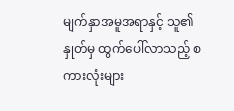မျက်နှာအမူအရာနှင့် သူ၏နှုတ်မှ ထွက်ပေါ်လာသည့် စကားလုံးများ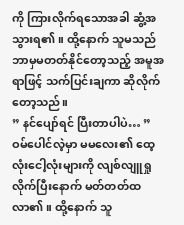ကို ကြားလိုက်ရသောအခါ ဆွံ့အသွားရ၏။ ထို့နောက် သူမသည် ဘာမှမတတ်နိုင်တော့သည့် အမူအရာဖြင့် သက်ပြင်းချကာ ဆိုလိုက်တော့သည်။
” နင်ပျော်ရင် ပြီးတာပါပဲ… ”
ဝမ်ပေါင်လဲ့မှာ မမလေး၏ ထေ့လုံးငေါ့လုံးများကို လျစ်လျူရှုလိုက်ပြီးနောက် မတ်တတ်ထလာ၏။ ထို့နောက် သူ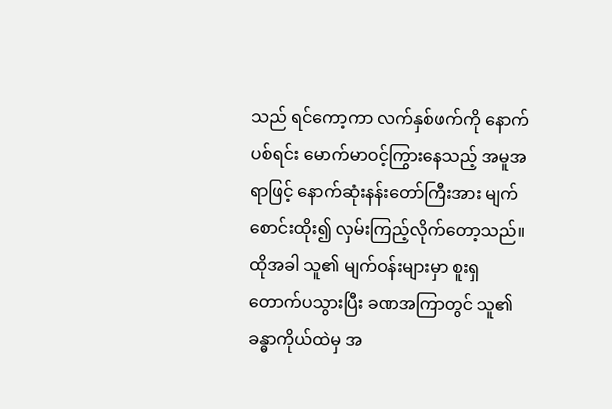သည် ရင်ကော့ကာ လက်နှစ်ဖက်ကို နောက်ပစ်ရင်း မောက်မာဝင့်ကြွားနေသည့် အမူအရာဖြင့် နောက်ဆုံးနန်းတော်ကြီးအား မျက်စောင်းထိုး၍ လှမ်းကြည့်လိုက်တော့သည်။ ထိုအခါ သူ၏ မျက်ဝန်းများမှာ စူးရှတောက်ပသွားပြီး ခဏအကြာတွင် သူ၏ခန္ဓာကိုယ်ထဲမှ အ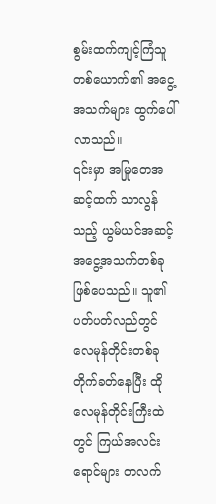စွမ်းထက်ကျင့်ကြံသူတစ်ယောက်၏ အငွေ့အသက်များ ထွက်ပေါ်လာသည်။
၎င်းမှာ အမြုတေအဆင့်ထက် သာလွန်သည့် ယွမ်ယင်အဆင့် အငွေ့အသက်တစ်ခု ဖြစ်ပေသည်။ သူ၏ ပတ်ပတ်လည်တွင် လေမုန်တိုင်းတစ်ခု တိုက်ခတ်နေပြီး ထိုလေမုန်တိုင်းကြီးထဲတွင် ကြယ်အလင်းရောင်များ တလက်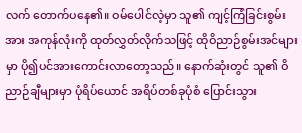လက် တောက်ပနေ၏။ ဝမ်ပေါင်လဲ့မှာ သူ၏ ကျင့်ကြံခြင်းစွမ်းအား အကုန်လုံးကို ထုတ်လွှတ်လိုက်သဖြင့် ထိုဝိညာဉ်စွမ်းအင်များမှာ ပို၍ပင်အားကောင်းလာတော့သည်။ နောက်ဆုံးတွင် သူ၏ ဝိညာဉ်ချီများမှာ ပုံရိပ်ယောင် အရိပ်တစ်ခုပုံစံ ပြောင်းသွား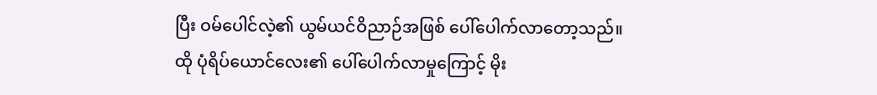ပြီး ဝမ်ပေါင်လဲ့၏ ယွမ်ယင်ဝိညာဉ်အဖြစ် ပေါ်ပေါက်လာတော့သည်။
ထို ပုံရိပ်ယောင်လေး၏ ပေါ်ပေါက်လာမှုကြောင့် မိုး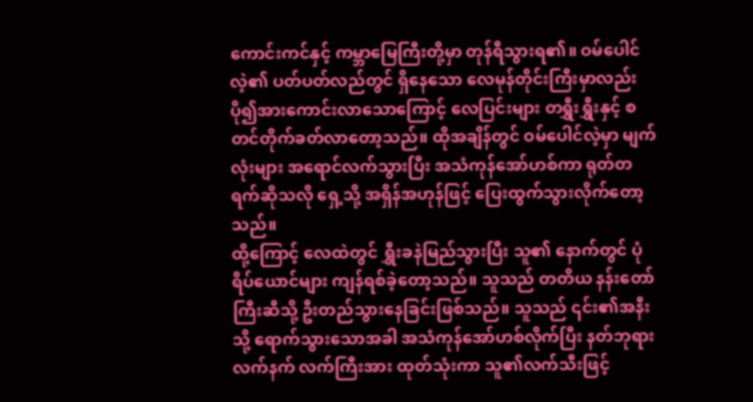ကောင်းကင်နှင့် ကမ္ဘာမြေကြီးတို့မှာ တုန်ရီသွားရ၏။ ဝမ်ပေါင်လဲ့၏ ပတ်ပတ်လည်တွင် ရှိနေသော လေမုန်တိုင်းကြီးမှာလည်း ပို၍အားကောင်းလာသောကြောင့် လေပြင်းများ တရွှီးရွှီးနှင့် စတင်တိုက်ခတ်လာတော့သည်။ ထိုအချိန်တွင် ဝမ်ပေါင်လဲ့မှာ မျက်လုံးများ အရောင်လက်သွားပြီး အသံကုန်အော်ဟစ်ကာ ရုတ်တရက်ဆိုသလို ရှေ့သို့ အရှိန်အဟုန်ဖြင့် ပြေးထွက်သွားလိုက်တော့သည်။
ထို့ကြောင့် လေထဲတွင် ရွှီးခနဲမြည်သွားပြီး သူ၏ နောက်တွင် ပုံရိပ်ယောင်များ ကျန်ရစ်ခဲ့တော့သည်။ သူသည် တတိယ နန်းတော်ကြီးဆီသို့ ဦးတည်သွားနေခြင်းဖြစ်သည်။ သူသည် ၎င်း၏အနီးသို့ ရောက်သွားသောအခါ အသံကုန်အော်ဟစ်လိုက်ပြီး နတ်ဘုရားလက်နက် လက်ကြီးအား ထုတ်သုံးကာ သူ၏လက်သီးဖြင့်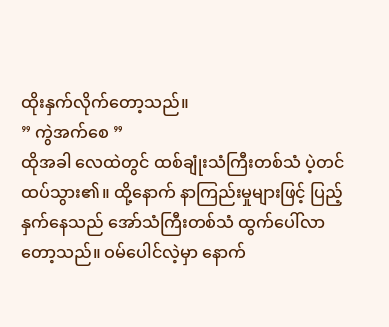ထိုးနှက်လိုက်တော့သည်။
” ကွဲအက်စေ ”
ထိုအခါ လေထဲတွင် ထစ်ချုံးသံကြီးတစ်သံ ပဲ့တင်ထပ်သွား၏။ ထို့နောက် နာကြည်းမှုများဖြင့် ပြည့်နှက်နေသည် အော်သံကြီးတစ်သံ ထွက်ပေါ်လာတော့သည်။ ဝမ်ပေါင်လဲ့မှာ နောက်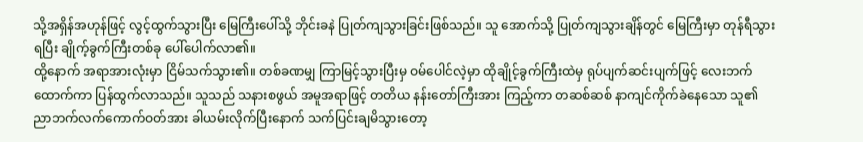သို့အရှိန်အဟုန်ဖြင့် လွင့်ထွက်သွားပြီး မြေကြီးပေါ်သို့ ဘိုင်းခနဲ ပြုတ်ကျသွားခြင်းဖြစ်သည်။ သူ အောက်သို့ ပြုတ်ကျသွားချိန်တွင် မြေကြီးမှာ တုန်ရီသွားရပြီး ချိုက့်ခွက်ကြီးတစ်ခု ပေါ်ပေါက်လာ၏။
ထို့နောက် အရာအားလုံးမှာ ငြိမ်သက်သွား၏။ တစ်ခဏမျှ ကြာမြင့်သွားပြီးမှ ဝမ်ပေါင်လဲ့မှာ ထိုချိုင့်ခွက်ကြီးထဲမှ ရုပ်ပျက်ဆင်းပျက်ဖြင့် လေးဘက်ထောက်ကာ ပြန်ထွက်လာသည်။ သူသည် သနားစဖွယ် အမူအရာဖြင့် တတိယ နန်းတော်ကြီးအား ကြည့်ကာ တဆစ်ဆစ် နာကျင်ကိုက်ခဲနေသော သူ၏ ညာဘက်လက်ကောက်ဝတ်အား ခါယမ်းလိုက်ပြီးနောက် သက်ပြင်းချမိသွားတော့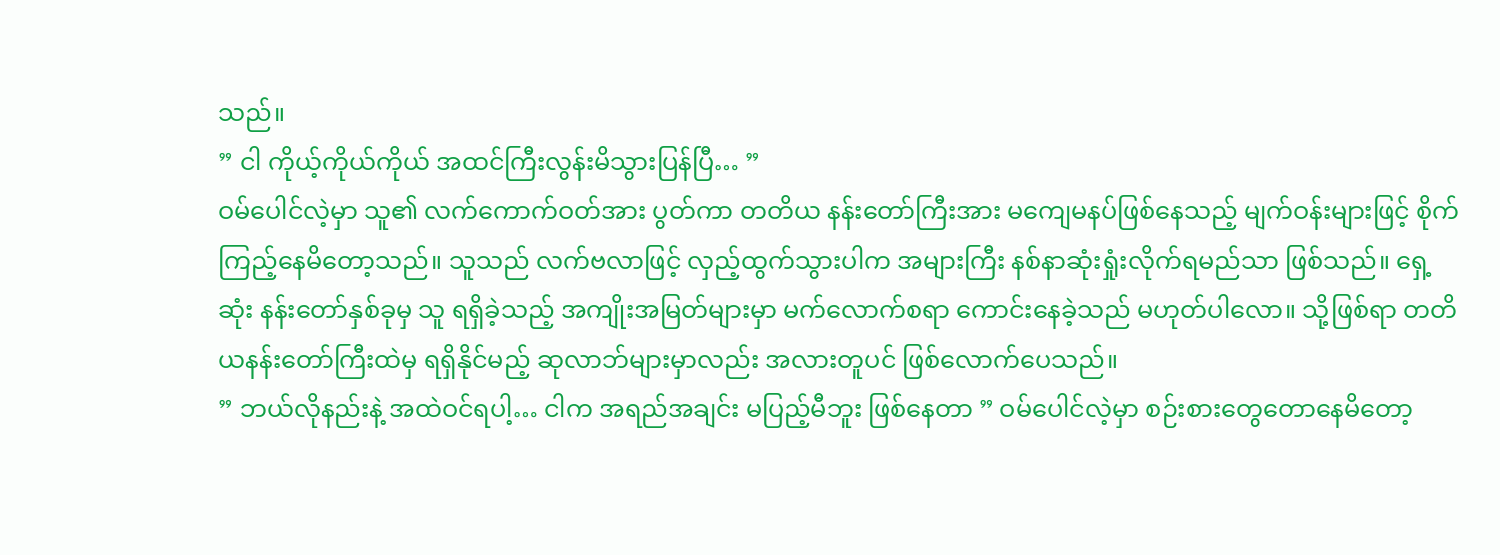သည်။
” ငါ ကိုယ့်ကိုယ်ကိုယ် အထင်ကြီးလွန်းမိသွားပြန်ပြီ… ”
ဝမ်ပေါင်လဲ့မှာ သူ၏ လက်ကောက်ဝတ်အား ပွတ်ကာ တတိယ နန်းတော်ကြီးအား မကျေမနပ်ဖြစ်နေသည့် မျက်ဝန်းများဖြင့် စိုက်ကြည့်နေမိတော့သည်။ သူသည် လက်ဗလာဖြင့် လှည့်ထွက်သွားပါက အများကြီး နစ်နာဆုံးရှုံးလိုက်ရမည်သာ ဖြစ်သည်။ ရှေ့ဆုံး နန်းတော်နှစ်ခုမှ သူ ရရှိခဲ့သည့် အကျိုးအမြတ်များမှာ မက်လောက်စရာ ကောင်းနေခဲ့သည် မဟုတ်ပါလော။ သို့ဖြစ်ရာ တတိယနန်းတော်ကြီးထဲမှ ရရှိနိုင်မည့် ဆုလာဘ်များမှာလည်း အလားတူပင် ဖြစ်လောက်ပေသည်။
” ဘယ်လိုနည်းနဲ့ အထဲဝင်ရပါ့… ငါက အရည်အချင်း မပြည့်မီဘူး ဖြစ်နေတာ ” ဝမ်ပေါင်လဲ့မှာ စဉ်းစားတွေတောနေမိတော့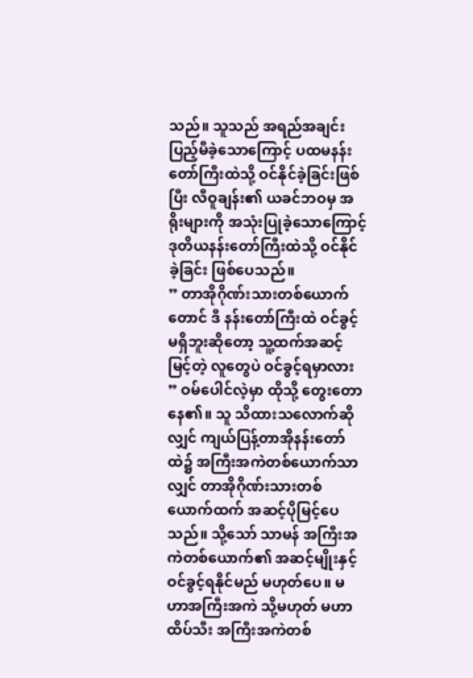သည်။ သူသည် အရည်အချင်း ပြည့်မီခဲ့သောကြောင့် ပထမနန်းတော်ကြီးထဲသို့ ဝင်နိုင်ခဲ့ခြင်းဖြစ်ပြီး လီဝူချန်း၏ ယခင်ဘဝမှ အရိုးများကို အသုံးပြုခဲ့သောကြောင့် ဒုတိယနန်းတော်ကြီးထဲသို့ ဝင်နိုင်ခဲ့ခြင်း ဖြစ်ပေသည်။
” တာအိုဂိုဏ်းသားတစ်ယောက်တောင် ဒီ နန်းတော်ကြီးထဲ ဝင်ခွင့်မရှိဘူးဆိုတော့ သူ့ထက်အဆင့်မြင့်တဲ့ လူတွေပဲ ဝင်ခွင့်ရမှာလား ” ဝမ်ပေါင်လဲ့မှာ ထိုသို့ တွေးတောနေ၏။ သူ သိထားသလောက်ဆိုလျှင် ကျယ်ပြန့်တာအိုနန်းတော်ထဲ၌ အကြီးအကဲတစ်ယောက်သာလျှင် တာအိုဂိုဏ်းသားတစ်ယောက်ထက် အဆင့်ပိုမြင့်ပေသည်။ သို့သော် သာမန် အကြီးအကဲတစ်ယောက်၏ အဆင့်မျိုးနှင့် ဝင်ခွင့်ရနိုင်မည် မဟုတ်ပေ။ မဟာအကြီးအကဲ သို့မဟုတ် မဟာထိပ်သီး အကြီးအကဲတစ်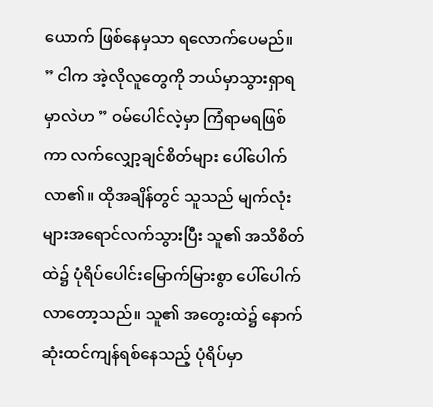ယောက် ဖြစ်နေမှသာ ရလောက်ပေမည်။
” ငါက အဲ့လိုလူတွေကို ဘယ်မှာသွားရှာရမှာလဲဟ ” ဝမ်ပေါင်လဲ့မှာ ကြံရာမရဖြစ်ကာ လက်လျှော့ချင်စိတ်များ ပေါ်ပေါက်လာ၏။ ထိုအချိန်တွင် သူသည် မျက်လုံးများအရောင်လက်သွားပြီး သူ၏ အသိစိတ်ထဲ၌ ပုံရိပ်ပေါင်းမြောက်မြားစွာ ပေါ်ပေါက်လာတော့သည်။ သူ၏ အတွေးထဲ၌ နောက်ဆုံးထင်ကျန်ရစ်နေသည့် ပုံရိပ်မှာ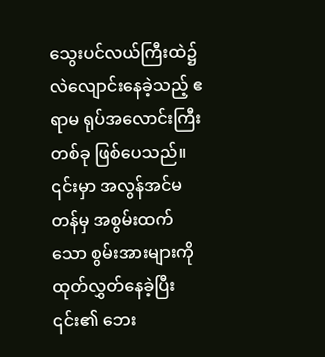သွေးပင်လယ်ကြီးထဲ၌ လဲလျောင်းနေခဲ့သည့် ဧရာမ ရုပ်အလောင်းကြီးတစ်ခု ဖြစ်ပေသည်။ ၎င်းမှာ အလွန်အင်မတန်မှ အစွမ်းထက်သော စွမ်းအားများကို ထုတ်လွှတ်နေခဲ့ပြီး ၎င်း၏ ဘေး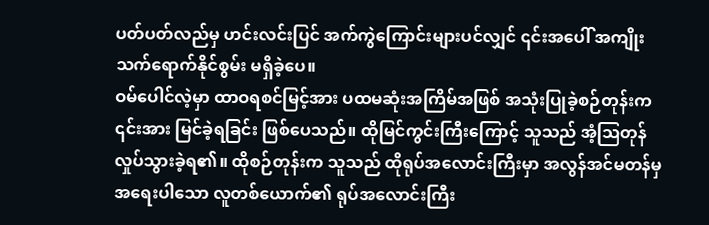ပတ်ပတ်လည်မှ ဟင်းလင်းပြင် အက်ကွဲကြောင်းများပင်လျှင် ၎င်းအပေါ် အကျိုးသက်ရောက်နိုင်စွမ်း မရှိခဲ့ပေ။
ဝမ်ပေါင်လဲ့မှာ ထာဝရစင်မြင့်အား ပထမဆုံးအကြိမ်အဖြစ် အသုံးပြုခဲ့စဉ်တုန်းက ၎င်းအား မြင်ခဲ့ရခြင်း ဖြစ်ပေသည်။ ထိုမြင်ကွင်းကြီးကြောင့် သူသည် အံ့ဩတုန်လှုပ်သွားခဲ့ရ၏။ ထိုစဉ်တုန်းက သူသည် ထိုရုပ်အလောင်းကြီးမှာ အလွန်အင်မတန်မှ အရေးပါသော လူတစ်ယောက်၏ ရုပ်အလောင်းကြီး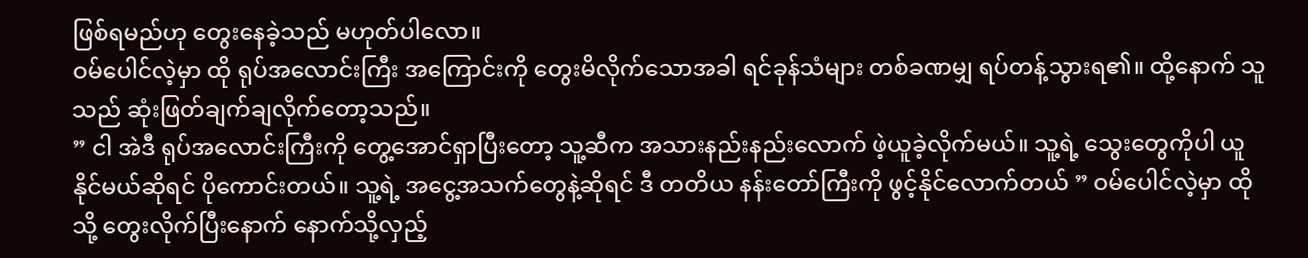ဖြစ်ရမည်ဟု တွေးနေခဲ့သည် မဟုတ်ပါလော။
ဝမ်ပေါင်လဲ့မှာ ထို ရုပ်အလောင်းကြီး အကြောင်းကို တွေးမိလိုက်သောအခါ ရင်ခုန်သံများ တစ်ခဏမျှ ရပ်တန့်သွားရ၏။ ထို့နောက် သူသည် ဆုံးဖြတ်ချက်ချလိုက်တော့သည်။
” ငါ အဲဒီ ရုပ်အလောင်းကြီးကို တွေ့အောင်ရှာပြီးတော့ သူ့ဆီက အသားနည်းနည်းလောက် ဖဲ့ယူခဲ့လိုက်မယ်။ သူ့ရဲ့ သွေးတွေကိုပါ ယူနိုင်မယ်ဆိုရင် ပိုကောင်းတယ်။ သူ့ရဲ့ အငွေ့အသက်တွေနဲ့ဆိုရင် ဒီ တတိယ နန်းတော်ကြီးကို ဖွင့်နိုင်လောက်တယ် ” ဝမ်ပေါင်လဲ့မှာ ထိုသို့ တွေးလိုက်ပြီးနောက် နောက်သို့လှည့်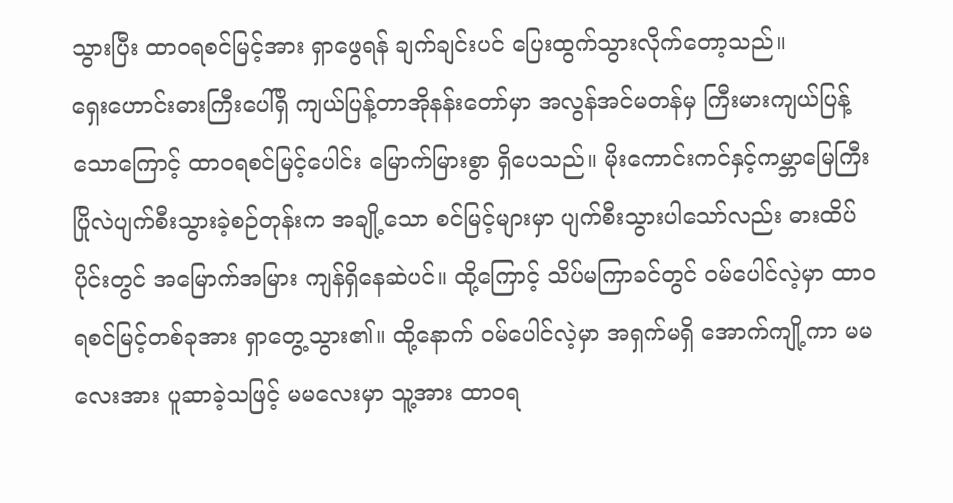သွားပြီး ထာဝရစင်မြင့်အား ရှာဖွေရန် ချက်ချင်းပင် ပြေးထွက်သွားလိုက်တော့သည်။
ရှေးဟောင်းဓားကြီးပေါ်ရှိ ကျယ်ပြန့်တာအိုနန်းတော်မှာ အလွန်အင်မတန်မှ ကြီးမားကျယ်ပြန့်သောကြောင့် ထာဝရစင်မြင့်ပေါင်း မြောက်မြားစွာ ရှိပေသည်။ မိုးကောင်းကင်နှင့်ကမ္ဘာမြေကြီး ပြိုလဲပျက်စီးသွားခဲ့စဉ်တုန်းက အချို့သော စင်မြင့်များမှာ ပျက်စီးသွားပါသော်လည်း ဓားထိပ်ပိုင်းတွင် အမြောက်အမြား ကျန်ရှိနေဆဲပင်။ ထို့ကြောင့် သိပ်မကြာခင်တွင် ဝမ်ပေါင်လဲ့မှာ ထာဝရစင်မြင့်တစ်ခုအား ရှာတွေ့သွား၏။ ထို့နောက် ဝမ်ပေါင်လဲ့မှာ အရှက်မရှိ အောက်ကျို့ကာ မမလေးအား ပူဆာခဲ့သဖြင့် မမလေးမှာ သူ့အား ထာဝရ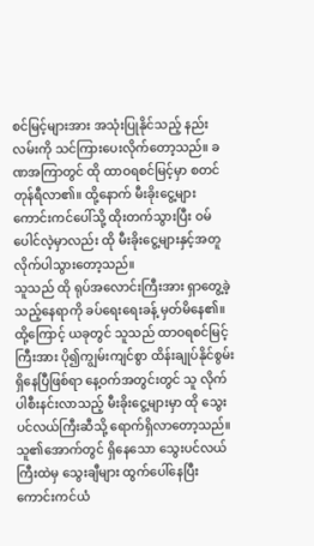စင်မြင့်များအား အသုံးပြုနိုင်သည့် နည်းလမ်းကို သင်ကြားပေးလိုက်တော့သည်။ ခဏအကြာတွင် ထို ထာဝရစင်မြင့်မှာ စတင်တုန်ရီလာ၏။ ထို့နောက် မီးခိုးငွေ့များ ကောင်းကင်ပေါ်သို့ ထိုးတက်သွားပြီး ဝမ်ပေါင်လဲ့မှာလည်း ထို မီးခိုးငွေ့များနှင့်အတူ လိုက်ပါသွားတော့သည်။
သူသည် ထို ရုပ်အလောင်းကြီးအား ရှာတွေ့ခဲ့သည့်နေရာကို ခပ်ရေးရေးခန့် မှတ်မိနေ၏။ ထို့ကြောင့် ယခုတွင် သူသည် ထာဝရစင်မြင့်ကြီးအား ပို၍ကျွမ်းကျင်စွာ ထိန်းချုပ်နိုင်စွမ်းရှိနေပြီဖြစ်ရာ နေ့ဝက်အတွင်းတွင် သူ လိုက်ပါစီးနင်းလာသည့် မီးခိုးငွေ့များမှာ ထို သွေးပင်လယ်ကြီးဆီသို့ ရောက်ရှိလာတော့သည်။
သူ၏အောက်တွင် ရှိနေသော သွေးပင်လယ်ကြီးထဲမှ သွေးချီများ ထွက်ပေါ်နေပြီး ကောင်းကင်ယံ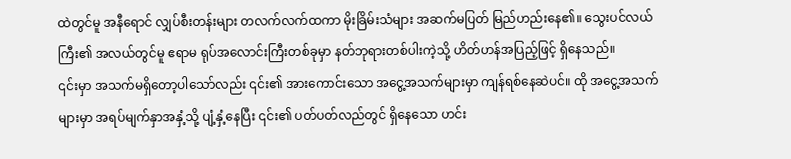ထဲတွင်မူ အနီရောင် လျှပ်စီးတန်းများ တလက်လက်ထကာ မိုးခြိမ်းသံများ အဆက်မပြတ် မြည်ဟည်းနေ၏။ သွေးပင်လယ်ကြီး၏ အလယ်တွင်မူ ဧရာမ ရုပ်အလောင်းကြီးတစ်ခုမှာ နတ်ဘုရားတစ်ပါးကဲ့သို့ ဟိတ်ဟန်အပြည့်ဖြင့် ရှိနေသည်။
၎င်းမှာ အသက်မရှိတော့ပါသော်လည်း ၎င်း၏ အားကောင်းသော အငွေ့အသက်များမှာ ကျန်ရစ်နေဆဲပင်။ ထို အငွေ့အသက်များမှာ အရပ်မျက်နှာအနှံ့သို့ ပျံ့နှံ့နေပြီး ၎င်း၏ ပတ်ပတ်လည်တွင် ရှိနေသော ဟင်း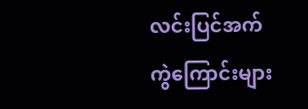လင်းပြင်အက်ကွဲကြောင်းများ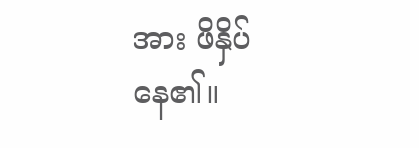အား ဖိနှိပ်နေ၏။